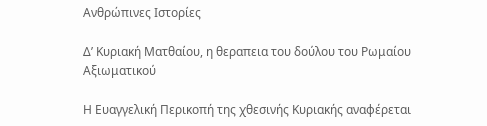Ανθρώπινες Ιστορίες

Δ’ Κυριακή Ματθαίου, η θεραπεια του δούλου του Ρωμαίου Αξιωματικού

Η Ευαγγελική Περικοπή της χθεσινής Κυριακής αναφέρεται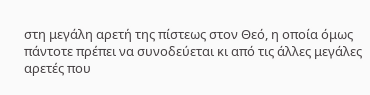στη μεγάλη αρετή της πίστεως στον Θεό, η οποία όμως πάντοτε πρέπει να συνοδεύεται κι από τις άλλες μεγάλες αρετές που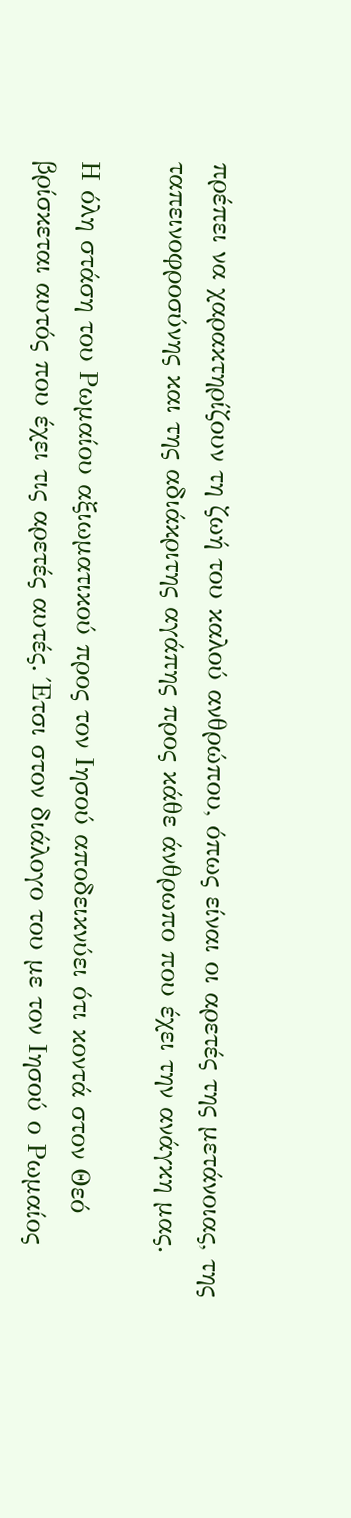πρέπει να χαρακτηρίζουν τη ζωή του καλού ανθρώπου, όπως είναι οι αρετές της μετάνοιας, της ταπεινοφροσύνης και της αδιάκριτης αγάπης προς κάθε άνθρωπο που έχει την ανάγκη μας.

Η όλη στάση του Ρωμαίου αξιωματικού προς τον Ιησού αποδεικνύει ότι κοντά στον Θεό βρίσκεται αυτός που έχει τις αρετές αυτές. Έτσι στον διάλογο του με τον Ιησού ο Ρωμαίος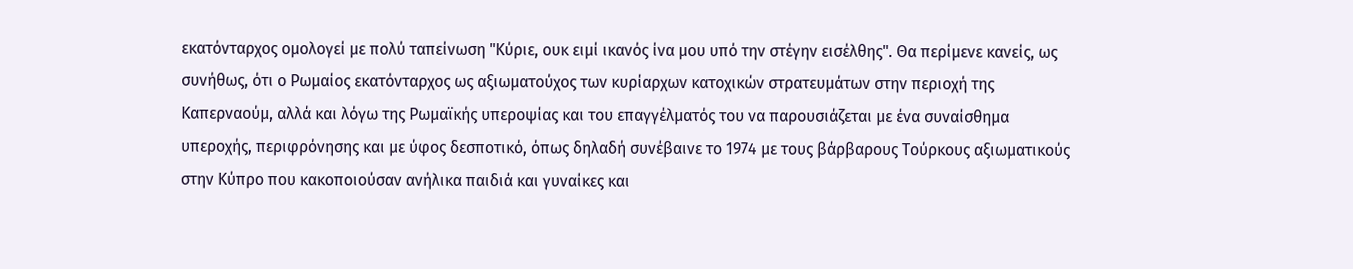εκατόνταρχος ομολογεί με πολύ ταπείνωση "Κύριε, ουκ ειμί ικανός ίνα μου υπό την στέγην εισέλθης". Θα περίμενε κανείς, ως συνήθως, ότι ο Ρωμαίος εκατόνταρχος ως αξιωματούχος των κυρίαρχων κατοχικών στρατευμάτων στην περιοχή της Καπερναούμ, αλλά και λόγω της Ρωμαϊκής υπεροψίας και του επαγγέλματός του να παρουσιάζεται με ένα συναίσθημα υπεροχής, περιφρόνησης και με ύφος δεσποτικό, όπως δηλαδή συνέβαινε το 1974 με τους βάρβαρους Τούρκους αξιωματικούς στην Κύπρο που κακοποιούσαν ανήλικα παιδιά και γυναίκες και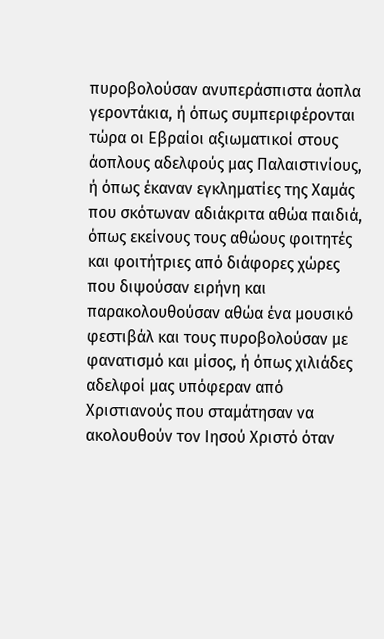πυροβολούσαν ανυπεράσπιστα άοπλα γεροντάκια, ή όπως συμπεριφέρονται τώρα οι Εβραίοι αξιωματικοί στους άοπλους αδελφούς μας Παλαιστινίους, ή όπως έκαναν εγκληματίες της Χαμάς που σκότωναν αδιάκριτα αθώα παιδιά, όπως εκείνους τους αθώους φοιτητές και φοιτήτριες από διάφορες χώρες που διψούσαν ειρήνη και παρακολουθούσαν αθώα ένα μουσικό φεστιβάλ και τους πυροβολούσαν με φανατισμό και μίσος, ή όπως χιλιάδες αδελφοί μας υπόφεραν από Χριστιανούς που σταμάτησαν να ακολουθούν τον Ιησού Χριστό όταν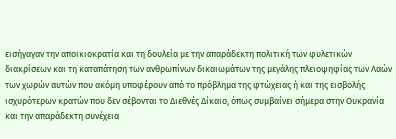εισήγαγαν την αποικιοκρατία και τη δουλεία με την απαράδεκτη πολιτική των φυλετικών διακρίσεων και τη καταπάτηση των ανθρωπίνων δικαιωμάτων της μεγάλης πλειοψηφίας των Λαών των χωρών αυτών που ακόμη υποφέρουν από το πρόβλημα της φτώχειας ή και της εισβολής ισχυρότερων κρατών που δεν σέβονται το Διεθνές Δίκαιο, όπως συμβαίνει σήμερα στην Ουκρανία και την απαράδεκτη συνέχεια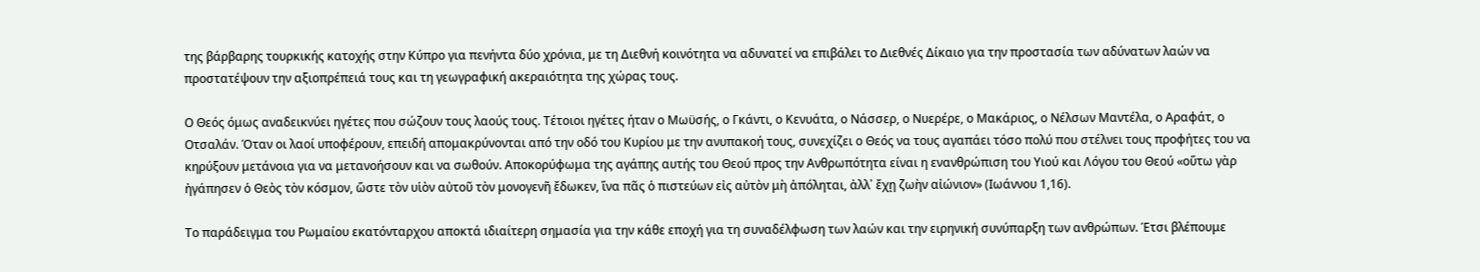της βάρβαρης τουρκικής κατοχής στην Κύπρο για πενήντα δύο χρόνια, με τη Διεθνή κοινότητα να αδυνατεί να επιβάλει το Διεθνές Δίκαιο για την προστασία των αδύνατων λαών να προστατέψουν την αξιοπρέπειά τους και τη γεωγραφική ακεραιότητα της χώρας τους.

Ο Θεός όμως αναδεικνύει ηγέτες που σώζουν τους λαούς τους. Τέτοιοι ηγέτες ήταν ο Μωϋσής, ο Γκάντι, ο Κενυάτα, ο Νάσσερ, ο Νυερέρε, ο Μακάριος, ο Νέλσων Μαντέλα, ο Αραφάτ, ο Οτσαλάν. Όταν οι λαοί υποφέρουν, επειδή απομακρύνονται από την οδό του Κυρίου με την ανυπακοή τους, συνεχίζει ο Θεός να τους αγαπάει τόσο πολύ που στέλνει τους προφήτες του να κηρύξουν μετάνοια για να μετανοήσουν και να σωθούν. Αποκορύφωμα της αγάπης αυτής του Θεού προς την Ανθρωπότητα είναι η ενανθρώπιση του Υιού και Λόγου του Θεού «οὕτω γὰρ ἠγάπησεν ὁ Θεὸς τὸν κόσμον, ὥστε τὸν υἱὸν αὐτοῦ τὸν μονογενῆ ἔδωκεν, ἵνα πᾶς ὁ πιστεύων εἰς αὐτὸν μὴ ἀπόληται, ἀλλ᾿ ἔχῃ ζωὴν αἰώνιον» (Ιωάννου 1,16).

Το παράδειγμα του Ρωμαίου εκατόνταρχου αποκτά ιδιαίτερη σημασία για την κάθε εποχή για τη συναδέλφωση των λαών και την ειρηνική συνύπαρξη των ανθρώπων. Έτσι βλέπουμε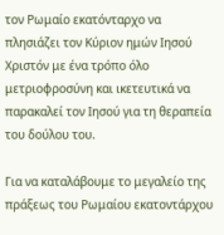τον Ρωμαίο εκατόνταρχο να πλησιάζει τον Κύριον ημών Ιησού Χριστόν με ένα τρόπο όλο μετριοφροσύνη και ικετευτικά να παρακαλεί τον Ιησού για τη θεραπεία του δούλου του.

Για να καταλάβουμε το μεγαλείο της πράξεως του Ρωμαίου εκατοντάρχου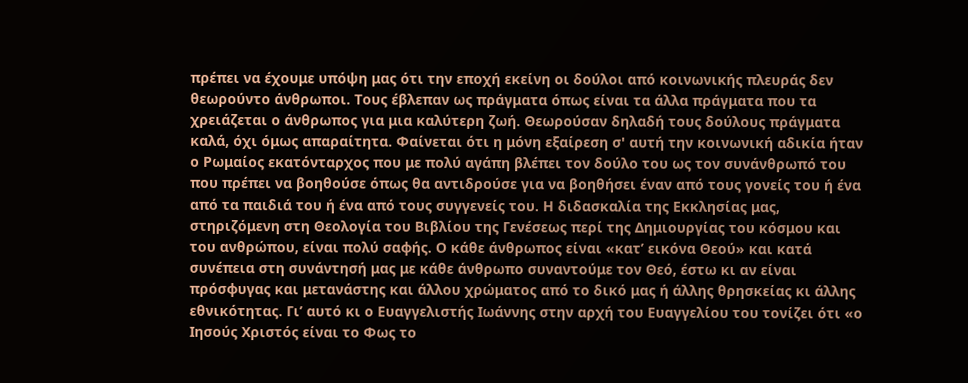πρέπει να έχουμε υπόψη μας ότι την εποχή εκείνη οι δούλοι από κοινωνικής πλευράς δεν θεωρούντο άνθρωποι. Τους έβλεπαν ως πράγματα όπως είναι τα άλλα πράγματα που τα χρειάζεται ο άνθρωπος για μια καλύτερη ζωή. Θεωρούσαν δηλαδή τους δούλους πράγματα καλά, όχι όμως απαραίτητα. Φαίνεται ότι η μόνη εξαίρεση σ' αυτή την κοινωνική αδικία ήταν ο Ρωμαίος εκατόνταρχος που με πολύ αγάπη βλέπει τον δούλο του ως τον συνάνθρωπό του που πρέπει να βοηθούσε όπως θα αντιδρούσε για να βοηθήσει έναν από τους γονείς του ή ένα από τα παιδιά του ή ένα από τους συγγενείς του. Η διδασκαλία της Εκκλησίας μας, στηριζόμενη στη Θεολογία του Βιβλίου της Γενέσεως περί της Δημιουργίας του κόσμου και του ανθρώπου, είναι πολύ σαφής. Ο κάθε άνθρωπος είναι «κατ’ εικόνα Θεού» και κατά συνέπεια στη συνάντησή μας με κάθε άνθρωπο συναντούμε τον Θεό, έστω κι αν είναι πρόσφυγας και μετανάστης και άλλου χρώματος από το δικό μας ή άλλης θρησκείας κι άλλης εθνικότητας. Γι’ αυτό κι ο Ευαγγελιστής Ιωάννης στην αρχή του Ευαγγελίου του τονίζει ότι «ο Ιησούς Χριστός είναι το Φως το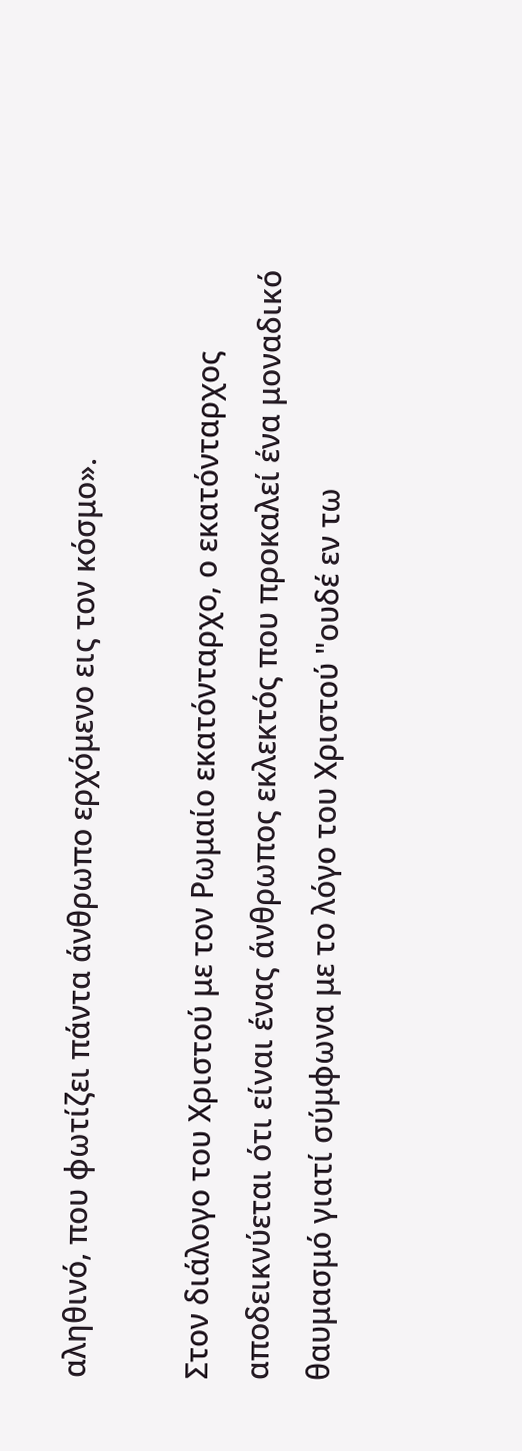αληθινό, που φωτίζει πάντα άνθρωπο ερχόμενο εις τον κόσμο».

Στον διάλογο του Χριστού με τον Ρωμαίο εκατόνταρχο, ο εκατόνταρχος αποδεικνύεται ότι είναι ένας άνθρωπος εκλεκτός που προκαλεί ένα μοναδικό θαυμασμό γιατί σύμφωνα με το λόγο του Χριστού "ουδέ εν τω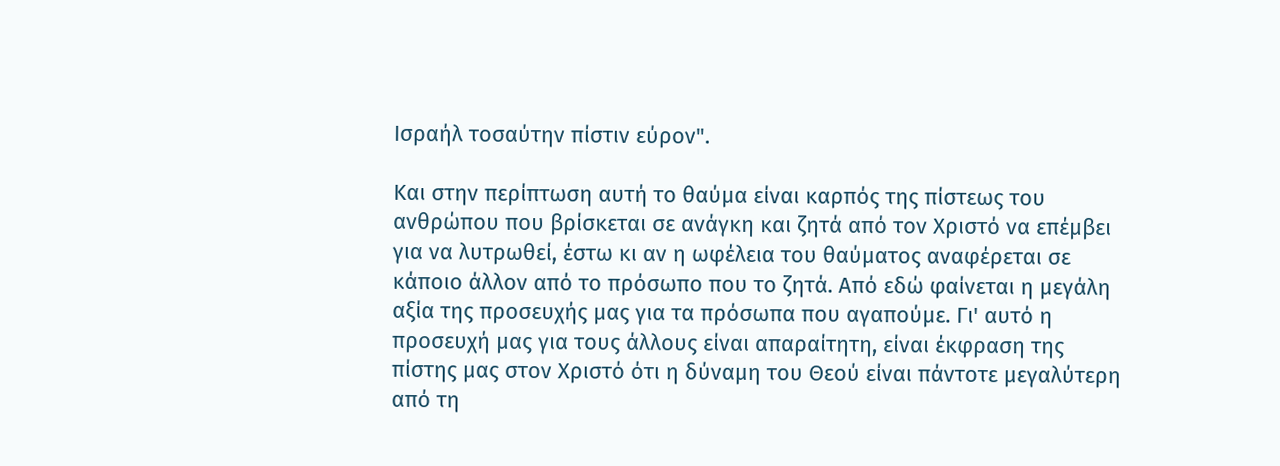Ισραήλ τοσαύτην πίστιν εύρον".

Και στην περίπτωση αυτή το θαύμα είναι καρπός της πίστεως του ανθρώπου που βρίσκεται σε ανάγκη και ζητά από τον Χριστό να επέμβει για να λυτρωθεί, έστω κι αν η ωφέλεια του θαύματος αναφέρεται σε κάποιο άλλον από το πρόσωπο που το ζητά. Από εδώ φαίνεται η μεγάλη αξία της προσευχής μας για τα πρόσωπα που αγαπούμε. Γι' αυτό η προσευχή μας για τους άλλους είναι απαραίτητη, είναι έκφραση της πίστης μας στον Χριστό ότι η δύναμη του Θεού είναι πάντοτε μεγαλύτερη από τη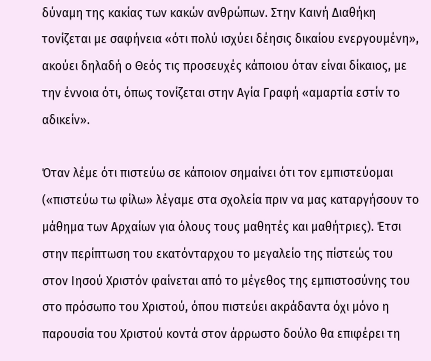δύναμη της κακίας των κακών ανθρώπων. Στην Καινή Διαθήκη τονίζεται με σαφήνεια «ότι πολύ ισχύει δέησις δικαίου ενεργουμένη», ακούει δηλαδή ο Θεός τις προσευχές κάποιου όταν είναι δίκαιος, με την έννοια ότι, όπως τονίζεται στην Αγία Γραφή «αμαρτία εστίν το αδικείν».

Όταν λέμε ότι πιστεύω σε κάποιον σημαίνει ότι τον εμπιστεύομαι («πιστεύω τω φίλω» λέγαμε στα σχολεία πριν να μας καταργήσουν το μάθημα των Αρχαίων για όλους τους μαθητές και μαθήτριες). Έτσι στην περίπτωση του εκατόνταρχου το μεγαλείο της πίστεώς του στον Ιησού Χριστόν φαίνεται από το μέγεθος της εμπιστοσύνης του στο πρόσωπο του Χριστού, όπου πιστεύει ακράδαντα όχι μόνο η παρουσία του Χριστού κοντά στον άρρωστο δούλο θα επιφέρει τη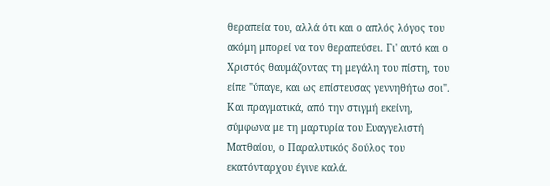θεραπεία του, αλλά ότι και ο απλός λόγος του ακόμη μπορεί να τον θεραπεύσει. Γι' αυτό και ο Χριστός θαυμάζοντας τη μεγάλη του πίστη, του είπε "ύπαγε, και ως επίστευσας γεννηθήτω σοι". Και πραγματικά, από την στιγμή εκείνη, σύμφωνα με τη μαρτυρία του Ευαγγελιστή Ματθαίου, ο Παραλυτικός δούλος του εκατόνταρχου έγινε καλά.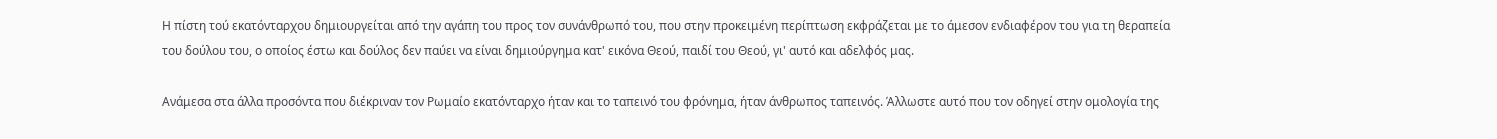Η πίστη τού εκατόνταρχου δημιουργείται από την αγάπη του προς τον συνάνθρωπό του, που στην προκειμένη περίπτωση εκφράζεται με το άμεσον ενδιαφέρον του για τη θεραπεία του δούλου του, ο οποίος έστω και δούλος δεν παύει να είναι δημιούργημα κατ' εικόνα Θεού, παιδί του Θεού, γι' αυτό και αδελφός μας.

Ανάμεσα στα άλλα προσόντα που διέκριναν τον Ρωμαίο εκατόνταρχο ήταν και το ταπεινό του φρόνημα, ήταν άνθρωπος ταπεινός. Άλλωστε αυτό που τον οδηγεί στην ομολογία της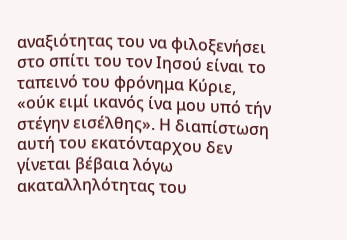αναξιότητας του να φιλοξενήσει στο σπίτι του τον Ιησού είναι το ταπεινό του φρόνημα Κύριε, «ούκ ειμί ικανός ίνα μου υπό τήν στέγην εισέλθης». Η διαπίστωση αυτή του εκατόνταρχου δεν γίνεται βέβαια λόγω ακαταλληλότητας του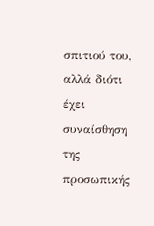σπιτιού του, αλλά διότι έχει συναίσθηση της προσωπικής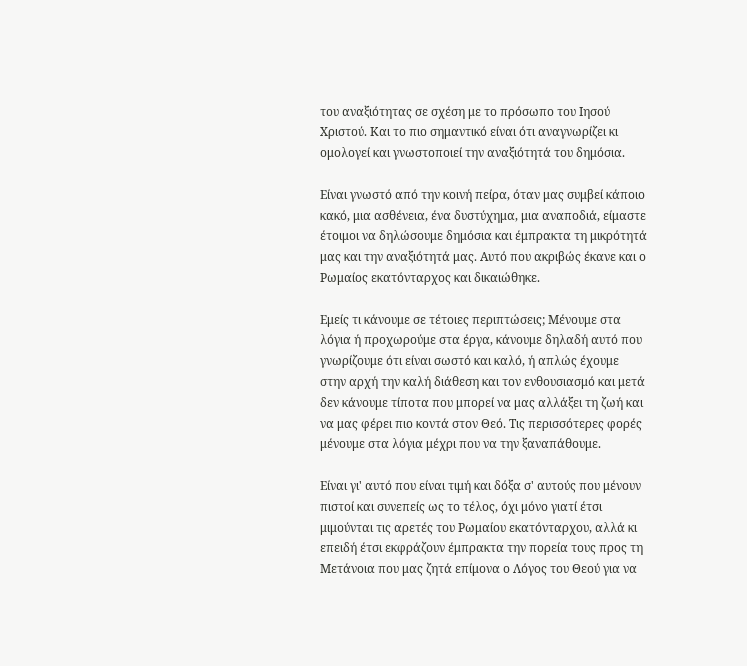του αναξιότητας σε σχέση με το πρόσωπο του Ιησού Χριστού. Και το πιο σημαντικό είναι ότι αναγνωρίζει κι ομολογεί και γνωστοποιεί την αναξιότητά του δημόσια.

Είναι γνωστό από την κοινή πείρα, όταν μας συμβεί κάποιο κακό, μια ασθένεια, ένα δυστύχημα, μια αναποδιά, είμαστε έτοιμοι να δηλώσουμε δημόσια και έμπρακτα τη μικρότητά μας και την αναξιότητά μας. Αυτό που ακριβώς έκανε και ο Ρωμαίος εκατόνταρχος και δικαιώθηκε.

Εμείς τι κάνουμε σε τέτοιες περιπτώσεις; Μένουμε στα λόγια ή προχωρούμε στα έργα, κάνουμε δηλαδή αυτό που γνωρίζουμε ότι είναι σωστό και καλό, ή απλώς έχουμε στην αρχή την καλή διάθεση και τον ενθουσιασμό και μετά δεν κάνουμε τίποτα που μπορεί να μας αλλάξει τη ζωή και να μας φέρει πιο κοντά στον Θεό. Τις περισσότερες φορές μένουμε στα λόγια μέχρι που να την ξαναπάθουμε.

Είναι γι' αυτό που είναι τιμή και δόξα σ' αυτούς που μένουν πιστοί και συνεπείς ως το τέλος, όχι μόνο γιατί έτσι μιμούνται τις αρετές του Ρωμαίου εκατόνταρχου, αλλά κι επειδή έτσι εκφράζουν έμπρακτα την πορεία τους προς τη Μετάνοια που μας ζητά επίμονα ο Λόγος του Θεού για να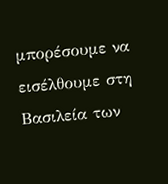μπορέσουμε να εισέλθουμε στη Βασιλεία των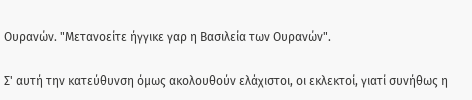Ουρανών. "Μετανοείτε ήγγικε γαρ η Βασιλεία των Ουρανών".

Σ' αυτή την κατεύθυνση όμως ακολουθούν ελάχιστοι, οι εκλεκτοί, γιατί συνήθως η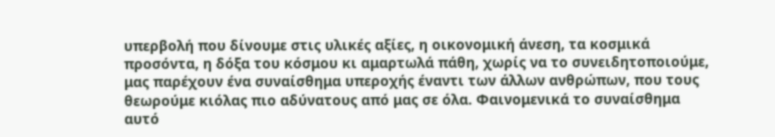υπερβολή που δίνουμε στις υλικές αξίες, η οικονομική άνεση, τα κοσμικά προσόντα, η δόξα του κόσμου κι αμαρτωλά πάθη, χωρίς να το συνειδητοποιούμε, μας παρέχουν ένα συναίσθημα υπεροχής έναντι των άλλων ανθρώπων, που τους θεωρούμε κιόλας πιο αδύνατους από μας σε όλα. Φαινομενικά το συναίσθημα αυτό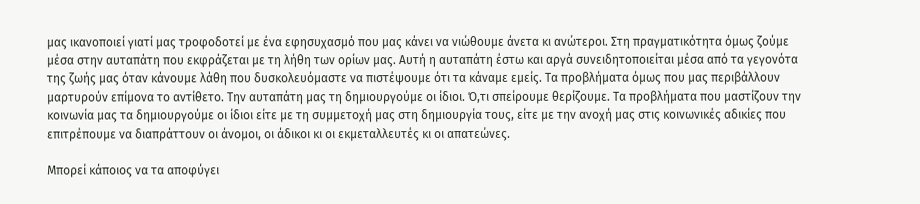μας ικανοποιεί γιατί μας τροφοδοτεί με ένα εφησυχασμό που μας κάνει να νιώθουμε άνετα κι ανώτεροι. Στη πραγματικότητα όμως ζούμε μέσα στην αυταπάτη που εκφράζεται με τη λήθη των ορίων μας. Αυτή η αυταπάτη έστω και αργά συνειδητοποιείται μέσα από τα γεγονότα της ζωής μας όταν κάνουμε λάθη που δυσκολευόμαστε να πιστέψουμε ότι τα κάναμε εμείς. Τα προβλήματα όμως που μας περιβάλλουν μαρτυρούν επίμονα το αντίθετο. Την αυταπάτη μας τη δημιουργούμε οι ίδιοι. Ό,τι σπείρουμε θερίζουμε. Τα προβλήματα που μαστίζουν την κοινωνία μας τα δημιουργούμε οι ίδιοι είτε με τη συμμετοχή μας στη δημιουργία τους, είτε με την ανοχή μας στις κοινωνικές αδικίες που επιτρέπουμε να διαπράττουν οι άνομοι, οι άδικοι κι οι εκμεταλλευτές κι οι απατεώνες.

Μπορεί κάποιος να τα αποφύγει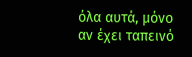όλα αυτά, μόνο αν έχει ταπεινό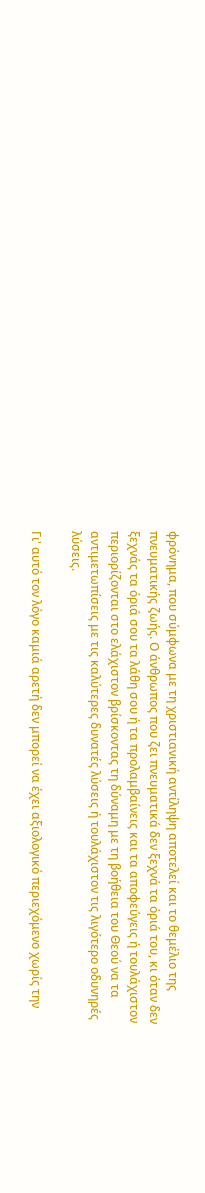φρόνημα, που σύμφωνα με τη χριστιανική αντίληψη αποτελεί και το θεμέλιο της πνευματικής ζωής. Ο άνθρωπος που ζει πνευματικά δεν ξεχνά τα όριά του, κι όταν δεν ξεχνάς τα όριά σου τα λάθη σου ή τα προλαμβαίνεις και τα αποφεύγεις ή τουλάχιστον περιορίζονται στο ελάχιστον βρίσκοντας τη δύναμη με τη βοήθεια του Θεού να τα αντιμετωπίσεις με τις καλύτερες δυνατές λύσεις ή τουλάχιστον τις λιγότερο οδυνηρές λύσεις.

Γι' αυτό τον λόγο καμιά αρετή δεν μπορεί να έχει αξιολογικό περιεχόμενο χωρίς την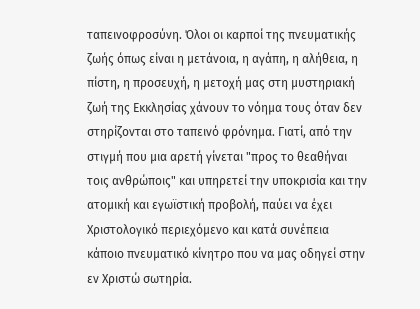ταπεινοφροσύνη. Όλοι οι καρποί της πνευματικής ζωής όπως είναι η μετάνοια, η αγάπη, η αλήθεια, η πίστη, η προσευχή, η μετοχή μας στη μυστηριακή ζωή της Εκκλησίας χάνουν το νόημα τους όταν δεν στηρίζονται στο ταπεινό φρόνημα. Γιατί, από την στιγμή που μια αρετή γίνεται "προς το θεαθήναι τοις ανθρώποις" και υπηρετεί την υποκρισία και την ατομική και εγωϊστική προβολή, παύει να έχει Χριστολογικό περιεχόμενο και κατά συνέπεια κάποιο πνευματικό κίνητρο που να μας οδηγεί στην εν Χριστώ σωτηρία.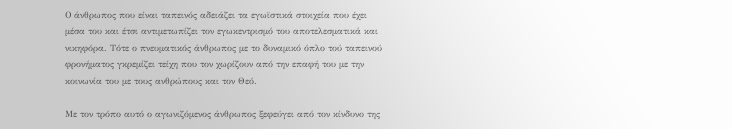Ο άνθρωπος που είναι ταπεινός αδειάζει τα εγωϊστικά στοιχεία που έχει μέσα του και έτσι αντιμετωπίζει τον εγωκεντρισμό του αποτελεσματικά και νικηφόρα. Τότε ο πνευματικός άνθρωπος με το δυναμικό όπλο τού ταπεινού φρονήματος γκρεμίζει τείχη που τον χωρίζουν από την επαφή του με την κοινωνία του με τους ανθρώπους και τον Θεό.

Με τον τρόπο αυτό ο αγωνιζόμενος άνθρωπος ξεφεύγει από τον κίνδυνο της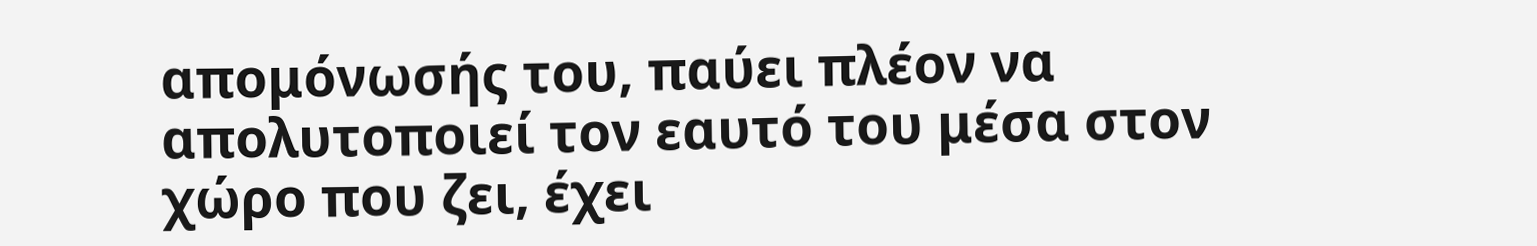απομόνωσής του, παύει πλέον να απολυτοποιεί τον εαυτό του μέσα στον χώρο που ζει, έχει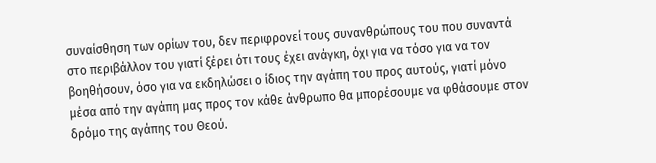συναίσθηση των ορίων του, δεν περιφρονεί τους συνανθρώπους του που συναντά στο περιβάλλον του γιατί ξέρει ότι τους έχει ανάγκη, όχι για να τόσο για να τον βοηθήσουν, όσο για να εκδηλώσει ο ίδιος την αγάπη του προς αυτούς, γιατί μόνο μέσα από την αγάπη μας προς τον κάθε άνθρωπο θα μπορέσουμε να φθάσουμε στον δρόμο της αγάπης του Θεού.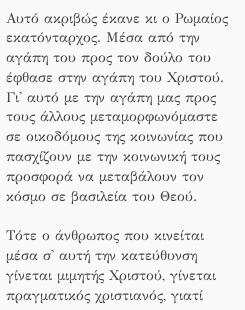Αυτό ακριβώς έκανε κι ο Ρωμαίος εκατόνταρχος. Μέσα από την αγάπη του προς τον δούλο του έφθασε στην αγάπη του Χριστού. Γι' αυτό με την αγάπη μας προς τους άλλους μεταμορφωνόμαστε σε οικοδόμους της κοινωνίας που πασχίζουν με την κοινωνική τους προσφορά να μεταβάλουν τον κόσμο σε βασιλεία του Θεού.

Τότε ο άνθρωπος που κινείται μέσα σ' αυτή την κατεύθυνση γίνεται μιμητής Χριστού, γίνεται πραγματικός χριστιανός, γιατί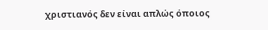χριστιανός δεν είναι απλώς όποιος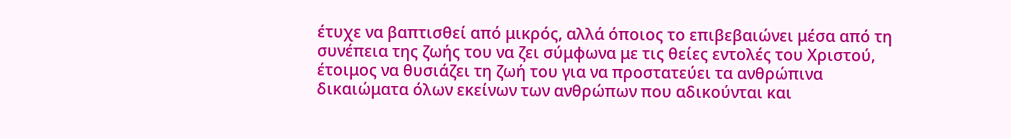έτυχε να βαπτισθεί από μικρός, αλλά όποιος το επιβεβαιώνει μέσα από τη συνέπεια της ζωής του να ζει σύμφωνα με τις θείες εντολές του Χριστού, έτοιμος να θυσιάζει τη ζωή του για να προστατεύει τα ανθρώπινα δικαιώματα όλων εκείνων των ανθρώπων που αδικούνται και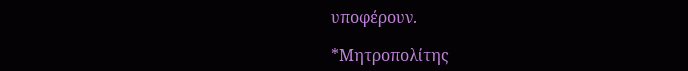υποφέρουν.

*Μητροπολίτης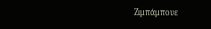Ζιμπάμπουε